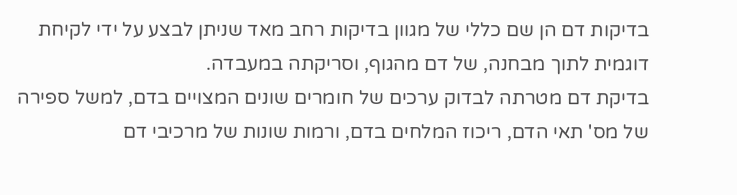בדיקות דם הן שם כללי של מגוון בדיקות רחב מאד שניתן לבצע על ידי לקיחת דוגמית לתוך מבחנה, של דם מהגוף, וסריקתה במעבדה.
בדיקת דם מטרתה לבדוק ערכים של חומרים שונים המצויים בדם, למשל ספירה של מס' תאי הדם, ריכוז המלחים בדם, ורמות שונות של מרכיבי דם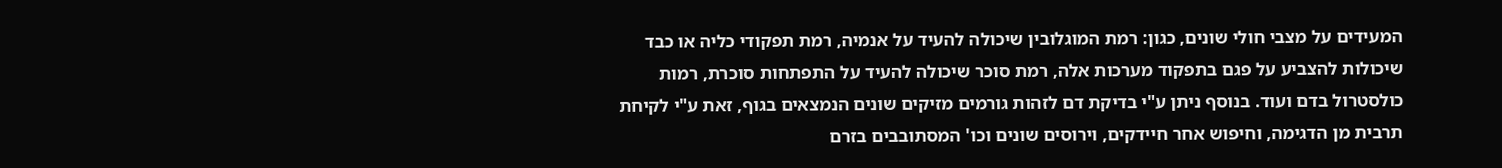המעידים על מצבי חולי שונים, כגון: רמת המוגלובין שיכולה להעיד על אנמיה, רמת תפקודי כליה או כבד שיכולות להצביע על פגם בתפקוד מערכות אלה, רמת סוכר שיכולה להעיד על התפתחות סוכרת, רמות כולסטרול בדם ועוד. בנוסף ניתן ע"י בדיקת דם לזהות גורמים מזיקים שונים הנמצאים בגוף, זאת ע"י לקיחת תרבית מן הדגימה, וחיפוש אחר חיידקים, וירוסים שונים וכו' המסתובבים בזרם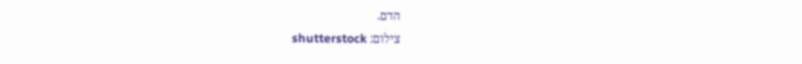הדם.
צילום: shutterstock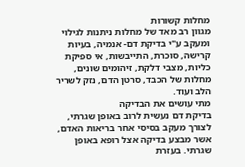מחלות קשורות
מגוון רב מאד של מחלות ניתנות לגילוי ומעקב ע"י בדיקת דם- אנמיה, בעיות קרישה, סוכרת, התייבשות, אי ספיקת כליות, מצבי דלקת, זיהומים שונים, מחלות של הכבד, סרטן הדם, נזק לשריר הלב ועוד.
מתי עושים את הבדיקה
בדיקת דם נעשית לרוב באופן שגרתי, לצורך מעקב בסיסי אחר בריאות האדם, אשר מבצע בדיקה אצל רופא באופן שגרתי. בעזרת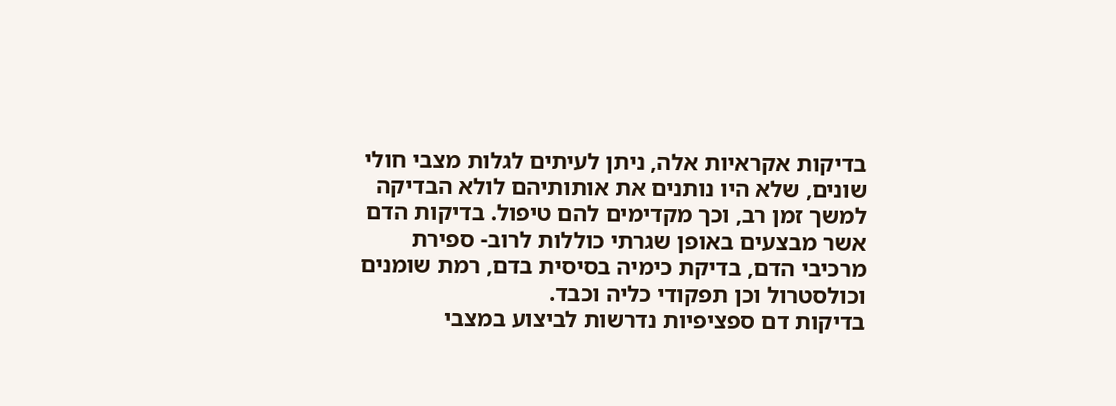בדיקות אקראיות אלה, ניתן לעיתים לגלות מצבי חולי שונים, שלא היו נותנים את אותותיהם לולא הבדיקה למשך זמן רב, וכך מקדימים להם טיפול. בדיקות הדם אשר מבצעים באופן שגרתי כוללות לרוב- ספירת מרכיבי הדם, בדיקת כימיה בסיסית בדם, רמת שומנים וכולסטרול וכן תפקודי כליה וכבד.
בדיקות דם ספציפיות נדרשות לביצוע במצבי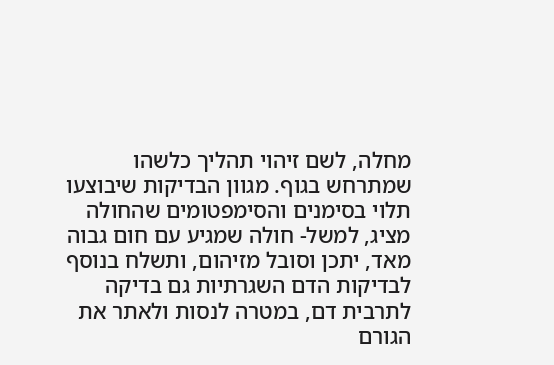מחלה, לשם זיהוי תהליך כלשהו שמתרחש בגוף. מגוון הבדיקות שיבוצעו תלוי בסימנים והסימפטומים שהחולה מציג, למשל- חולה שמגיע עם חום גבוה מאד, יתכן וסובל מזיהום, ותשלח בנוסף לבדיקות הדם השגרתיות גם בדיקה לתרבית דם, במטרה לנסות ולאתר את הגורם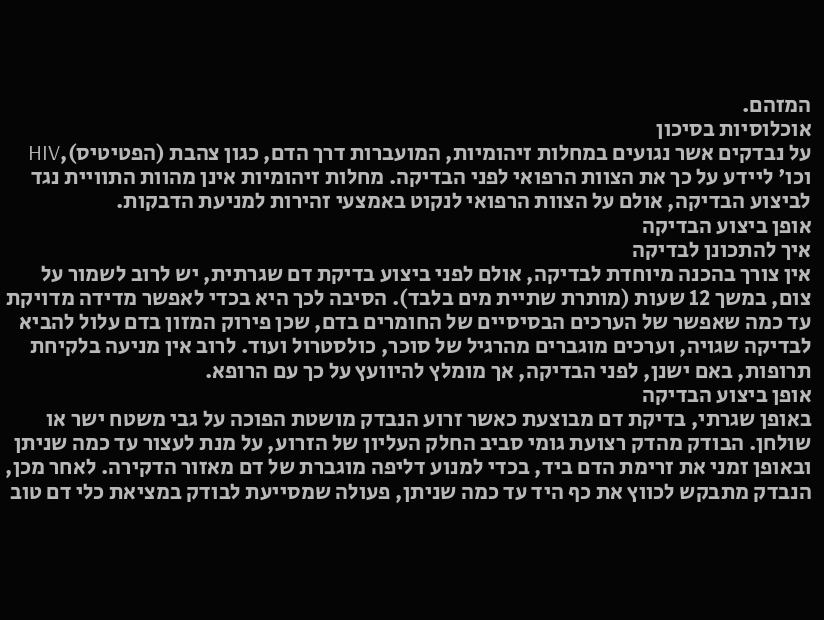המזהם.
אוכלוסיות בסיכון
על נבדקים אשר נגועים במחלות זיהומיות, המועברות דרך הדם, כגון צהבת (הפטיטיס),HIV וכו' ליידע על כך את הצוות הרפואי לפני הבדיקה. מחלות זיהומיות אינן מהוות התוויית נגד לביצוע הבדיקה, אולם על הצוות הרפואי לנקוט באמצעי זהירות למניעת הדבקות.
אופן ביצוע הבדיקה
איך להתכונן לבדיקה
אין צורך בהכנה מיוחדת לבדיקה, אולם לפני ביצוע בדיקת דם שגרתית, יש לרוב לשמור על צום, במשך 12 שעות (מותרת שתיית מים בלבד). הסיבה לכך היא בכדי לאפשר מדידה מדויקת עד כמה שאפשר של הערכים הבסיסיים של החומרים בדם, שכן פירוק המזון בדם עלול להביא לבדיקה שגויה, וערכים מוגברים מהרגיל של סוכר, כולסטרול ועוד. לרוב אין מניעה בלקיחת תרופות, באם ישנן, לפני הבדיקה, אך מומלץ להיוועץ על כך עם הרופא.
אופן ביצוע הבדיקה
באופן שגרתי, בדיקת דם מבוצעת כאשר זרוע הנבדק מושטת הפוכה על גבי משטח ישר או שולחן. הבודק מהדק רצועת גומי סביב החלק העליון של הזרוע, על מנת לעצור עד כמה שניתן ובאופן זמני את זרימת הדם ביד, בכדי למנוע דליפה מוגברת של דם מאזור הדקירה. לאחר מכן, הנבדק מתבקש לכווץ את כף היד עד כמה שניתן, פעולה שמסייעת לבודק במציאת כלי דם טוב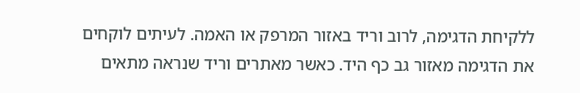ללקיחת הדגימה, לרוב וריד באזור המרפק או האמה. לעיתים לוקחים את הדגימה מאזור גב כף היד. כאשר מאתרים וריד שנראה מתאים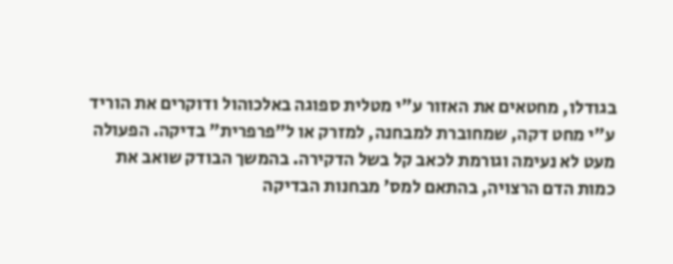בגודלו, מחטאים את האזור ע"י מטלית ספוגה באלכוהול ודוקרים את הוריד ע"י מחט דקה, שמחוברת למבחנה, למזרק או ל"פרפרית" בדיקה. הפעולה מעט לא נעימה וגורמת לכאב קל בשל הדקירה. בהמשך הבודק שואב את כמות הדם הרצויה, בהתאם למס' מבחנות הבדיקה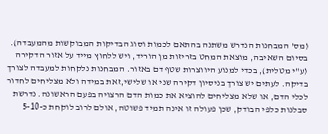(מס' המבחנות הנדרש משתנה בהתאם לכמות וסוג הבדיקות המבוקשות מהמעבדה). בסיום השאיבה, מוצאת המחט בזריזות מן הוריד, ויש ללחוץ מייד על אזור הדקירה (ע"י מטלית), בכדי למנוע היווצרות שטף דם באזור. המבחנות נלקחות למעבדה לצורך בדיקה. לעתים יש צורך בניסיון דקירה שני או שלישי,זאת במידה ולא מצליחים לחדור לכלי הדם, או שלא מצליחים להוציא את כמות הדם הרצויה בפעם הראשונה. נדרשת סבלנות כלפי הבודק, שכן פעולה זו אינה תמיד פשוטה, אולם לרוב לוקחת כ-5-10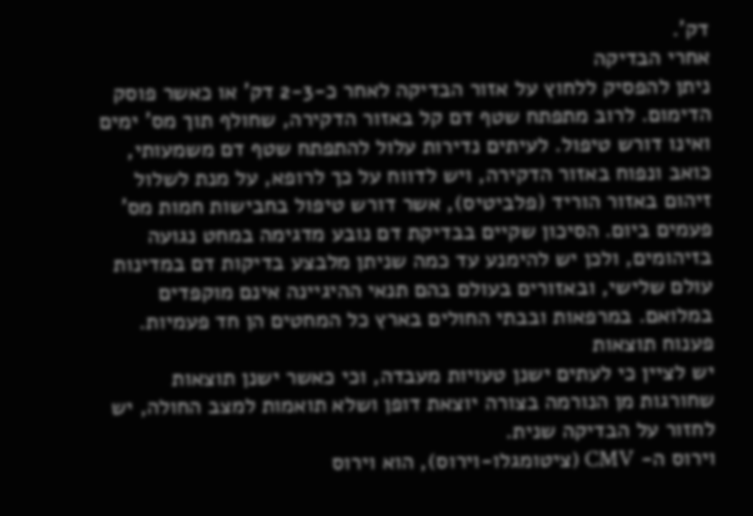דק'.
אחרי הבדיקה
ניתן להפסיק ללחוץ על אזור הבדיקה לאחר כ-2-3 דק' או כאשר פוסק הדימום. לרוב מתפתח שטף דם קל באזור הדקירה, שחולף תוך מס' ימים ואינו דורש טיפול. לעיתים נדירות עלול להתפתח שטף דם משמעותי, כואב ונפוח באזור הדקירה, ויש לדווח על כך לרופא, על מנת לשלול זיהום באזור הוריד (פלביטיס), אשר דורש טיפול בחבישות חמות מס' פעמים ביום. הסיכון שקיים בבדיקת דם נובע מדגימה במחט נגועה בזיהומים, ולכן יש להימנע עד כמה שניתן מלבצע בדיקות דם במדינות עולם שלישי, ובאזורים בעולם בהם תנאי ההיגיינה אינם מוקפדים במלואם. במרפאות ובבתי החולים בארץ כל המחטים הן חד פעמיות.
פענוח תוצאות
יש לציין כי לעתים ישנן טעויות מעבדה, וכי כאשר ישנן תוצאות שחורגות מן הנורמה בצורה יוצאת דופן ושלא תואמות למצב החולה, יש לחזור על הבדיקה שנית.
וירוס ה- CMV (ציטומגלו-וירוס), הוא וירוס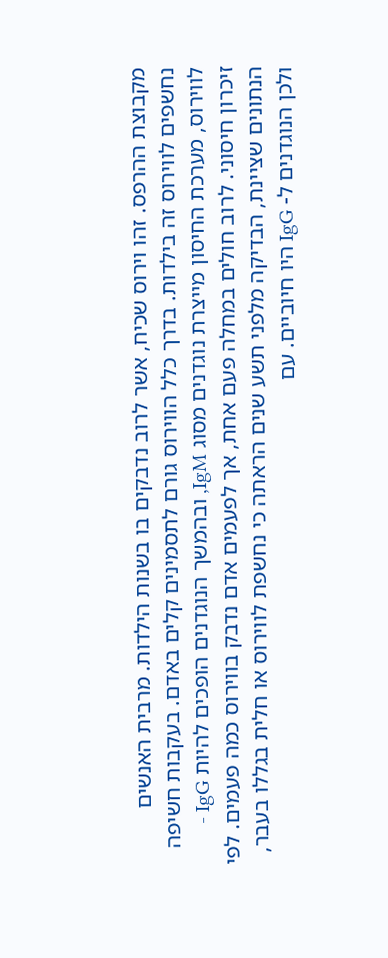מקבוצת ההרפס. זהו וירוס שכיח, אשר לרוב נדבקים בו בשנות הילדות. מרבית האנשים נחשפים לווירוס זה בילדות. בדרך כלל הווירוס גורם לתסמינים קלים באדם. בעקבות חשיפה לווירוס, מערכת החיסון מייצרת נוגדנים מסוג IgM, ובהמשך הנוגדנים הופכים להיות IgG - זיכרון חיסוני. לרוב חולים במחלה פעם אחת, אך לפעמים אדם נדבק בווירוס כמה פעמים. לפי הנתונים שציינת, הבדיקה מלפני תשע שנים הראתה כי נחשפת לווירוס או חלית בגללו בעבר, ולכן הנוגדנים ל- IgG היו חיוביים. עם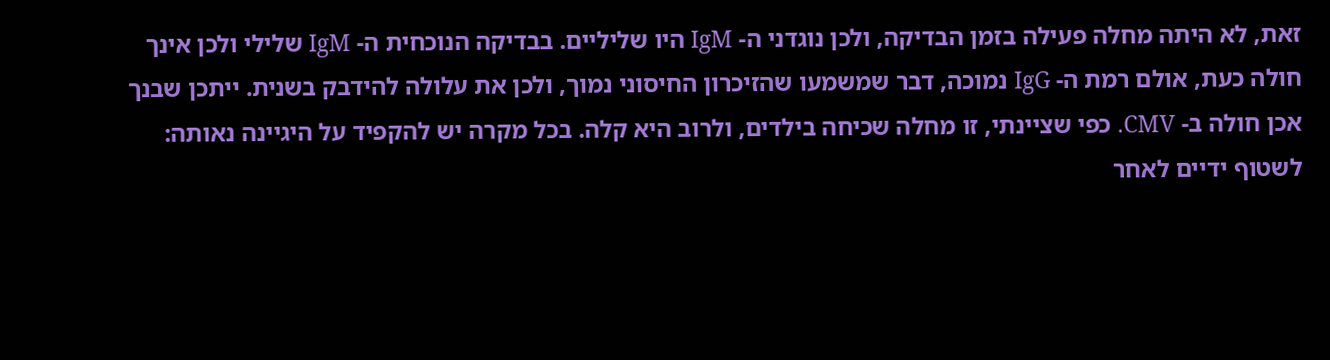זאת, לא היתה מחלה פעילה בזמן הבדיקה, ולכן נוגדני ה- IgM היו שליליים. בבדיקה הנוכחית ה- IgM שלילי ולכן אינך חולה כעת, אולם רמת ה- IgG נמוכה, דבר שמשמעו שהזיכרון החיסוני נמוך, ולכן את עלולה להידבק בשנית. ייתכן שבנך אכן חולה ב- CMV. כפי שציינתי, זו מחלה שכיחה בילדים, ולרוב היא קלה. בכל מקרה יש להקפיד על היגיינה נאותה: לשטוף ידיים לאחר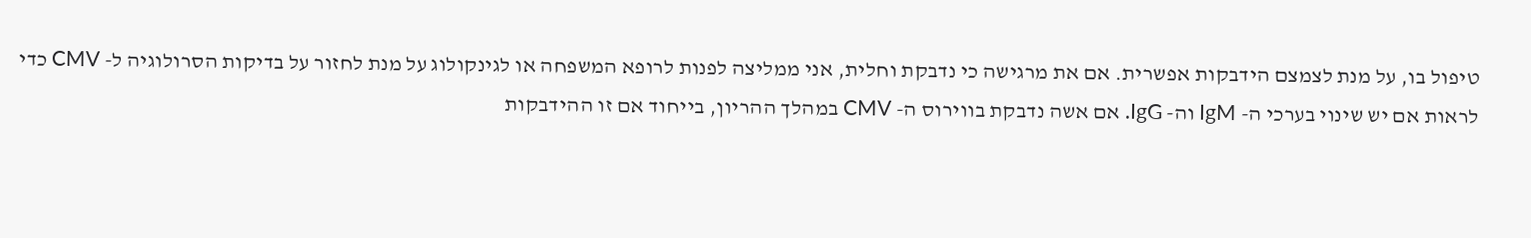טיפול בו, על מנת לצמצם הידבקות אפשרית. אם את מרגישה כי נדבקת וחלית, אני ממליצה לפנות לרופא המשפחה או לגינקולוג על מנת לחזור על בדיקות הסרולוגיה ל- CMV כדי לראות אם יש שינוי בערכי ה- IgM וה- IgG. אם אשה נדבקת בווירוס ה- CMV במהלך ההריון, בייחוד אם זו ההידבקות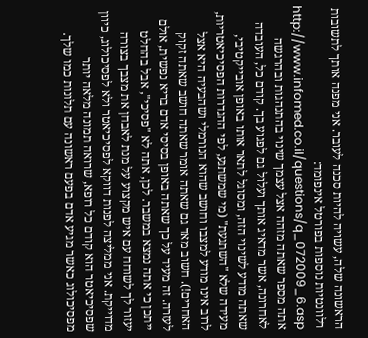הראשונה שלה, עשויה להיות סכנה לעובר. אני מפנה אותך לתשובות רלוונטיות נוספות בפורטל אינפומד: http://www.infomed.co.il/questions/q_072009_6.asp
אתה מספר שאתה מזהה אצל עצמך שינוי בהתנהגות ובהרגשה לאחרונה, אשר מדאיג אותך ועלול גם לפגוע בך. קודם כל, העובדה שאתה מודע לשינוי הזה, ומסוגל לתאר אותו באופן אובייקטיבי, מעידה שלא "השתגעת" (מי שמשתגע, לפי ההגדרות הפסיכיאטריות, לרוב אינו מודע למצבו וחושב שהוא הנורמלי ושהבעיה היא אצל האחרים!). חשוב מאד גם שאתה אומר שאתה חושב שאתה זקוק לעזרה. זה מעיד על כך שאתה באופן בסיסי אדם בריא נפשית, אולם ייתכן כי אתה נמצא במשבר. לכן, אתה לא "פסיכי", אבל בהחלט יעזור לך לשוחח עם איש מקצוע על מנת לאבחן את מצבך בצורה מדוייקת. אני ממליצה לפנות דווקא לפסיכיאטר ולא לפסיכולוג, כיוון שפסיכיאטר הוא קודם כל רופא, שרואה תמונה מלאה יותר מפסיכולוג כאשר מגיע אדם בפעם ראשונה עם תלונות כמו שלך.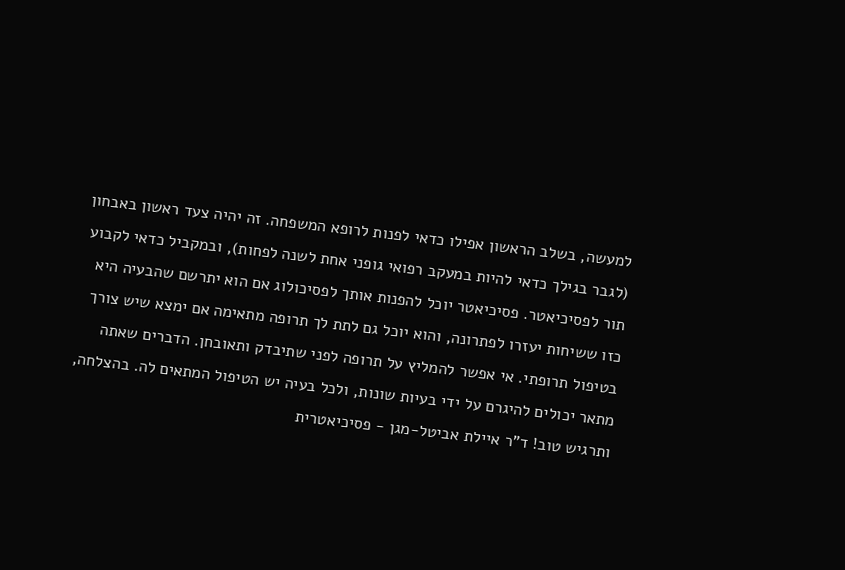למעשה, בשלב הראשון אפילו כדאי לפנות לרופא המשפחה. זה יהיה צעד ראשון באבחון (לגבר בגילך כדאי להיות במעקב רפואי גופני אחת לשנה לפחות), ובמקביל כדאי לקבוע תור לפסיכיאטר. פסיכיאטר יוכל להפנות אותך לפסיכולוג אם הוא יתרשם שהבעיה היא כזו ששיחות יעזרו לפתרונה, והוא יוכל גם לתת לך תרופה מתאימה אם ימצא שיש צורך בטיפול תרופתי. אי אפשר להמליץ על תרופה לפני שתיבדק ותאובחן. הדברים שאתה מתאר יכולים להיגרם על ידי בעיות שונות, ולכל בעיה יש הטיפול המתאים לה. בהצלחה, ותרגיש טוב! ד"ר איילת אביטל-מגן - פסיכיאטרית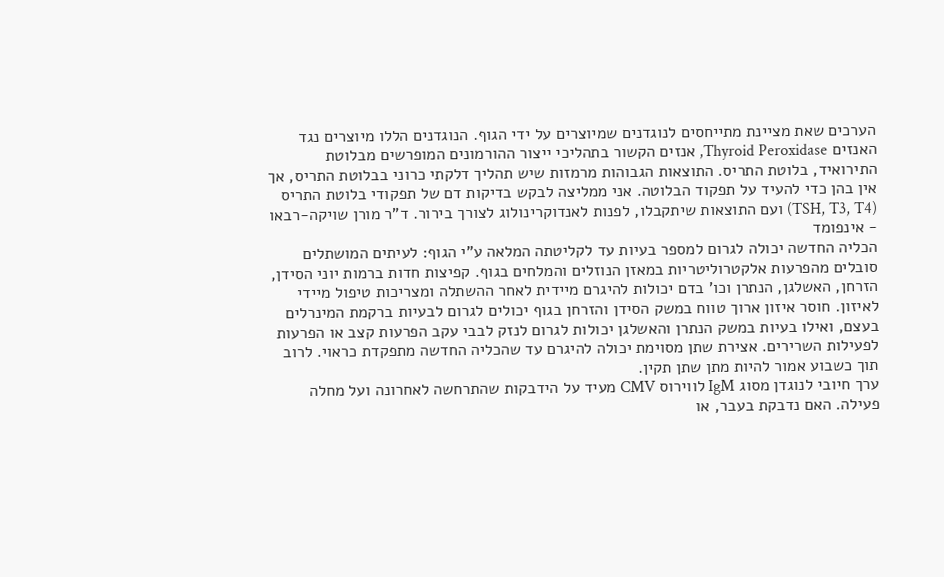הערכים שאת מציינת מתייחסים לנוגדנים שמיוצרים על ידי הגוף. הנוגדנים הללו מיוצרים נגד האנזים Thyroid Peroxidase, אנזים הקשור בתהליכי ייצור ההורמונים המופרשים מבלוטת התירואיד, בלוטת התריס. התוצאות הגבוהות מרמזות שיש תהליך דלקתי כרוני בבלוטת התריס, אך אין בהן כדי להעיד על תפקוד הבלוטה. אני ממליצה לבקש בדיקות דם של תפקודי בלוטת התריס (TSH, T3, T4) ועם התוצאות שיתקבלו, לפנות לאנדוקרינולוג לצורך בירור. ד"ר מורן שויקה-רבאו - אינפומד
הכליה החדשה יכולה לגרום למספר בעיות עד לקליטתה המלאה ע"י הגוף: לעיתים המושתלים סובלים מהפרעות אלקטרוליטריות במאזן הנוזלים והמלחים בגוף. קפיצות חדות ברמות יוני הסידן, הזרחן, האשלגן, הנתרן וכו' בדם יכולות להיגרם מיידית לאחר ההשתלה ומצריכות טיפול מיידי לאיזון. חוסר איזון ארוך טווח במשק הסידן והזרחן בגוף יכולים לגרום לבעיות ברקמת המינרלים בעצם, ואילו בעיות במשק הנתרן והאשלגן יכולות לגרום לנזק לבבי עקב הפרעות קצב או הפרעות לפעילות השרירים. אצירת שתן מסוימת יכולה להיגרם עד שהכליה החדשה מתפקדת כראוי. לרוב תוך כשבוע אמור להיות מתן שתן תקין.
ערך חיובי לנוגדן מסוג IgM לווירוס CMV מעיד על הידבקות שהתרחשה לאחרונה ועל מחלה פעילה. האם נדבקת בעבר, או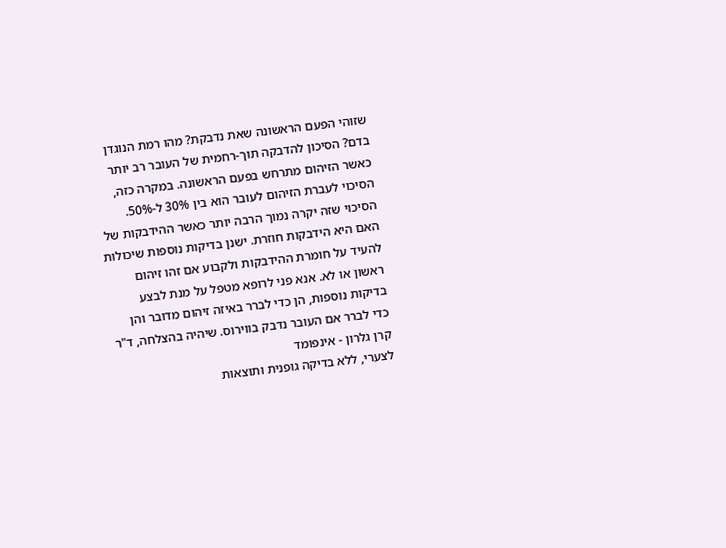שזוהי הפעם הראשונה שאת נדבקת? מהו רמת הנוגדן בדם? הסיכון להדבקה תוך-רחמית של העובר רב יותר כאשר הזיהום מתרחש בפעם הראשונה. במקרה כזה, הסיכוי לעברת הזיהום לעובר הוא בין 30% ל-50%. הסיכוי שזה יקרה נמוך הרבה יותר כאשר ההידבקות של האם היא הידבקות חוזרת. ישנן בדיקות נוספות שיכולות להעיד על חומרת ההידבקות ולקבוע אם זהו זיהום ראשון או לא. אנא פני לרופא מטפל על מנת לבצע בדיקות נוספות, הן כדי לברר באיזה זיהום מדובר והן כדי לברר אם העובר נדבק בווירוס. שיהיה בהצלחה, ד"ר קרן גלרון - אינפומד
לצערי, ללא בדיקה גופנית ותוצאות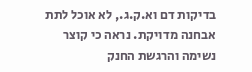בדיקות דם וא.ק.ג., לא אוכל לתת אבחנה מדויקת. נראה כי קוצר נשימה והרגשת החנק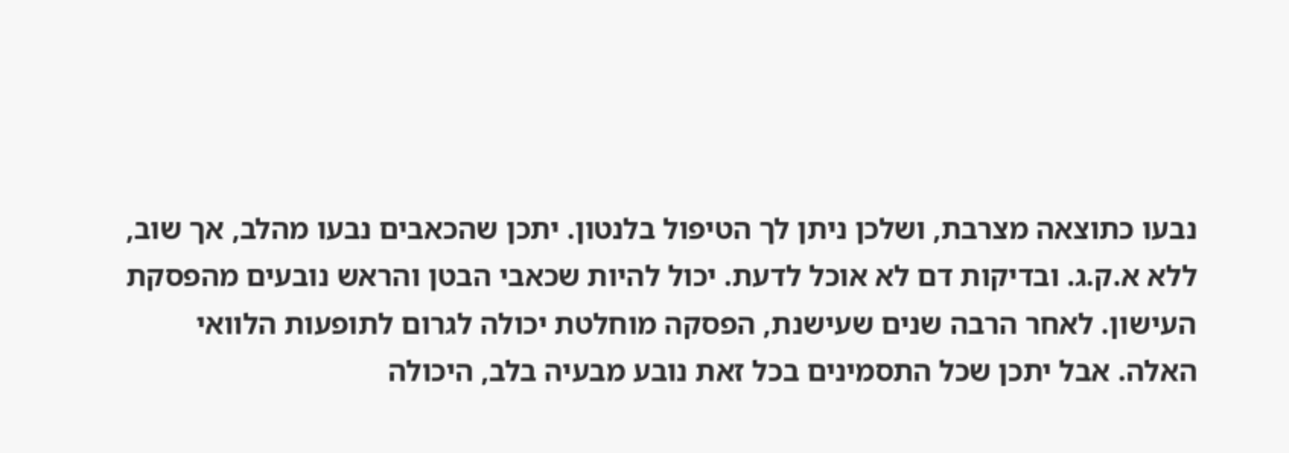נבעו כתוצאה מצרבת, ושלכן ניתן לך הטיפול בלנטון. יתכן שהכאבים נבעו מהלב, אך שוב, ללא א.ק.ג. ובדיקות דם לא אוכל לדעת. יכול להיות שכאבי הבטן והראש נובעים מהפסקת העישון. לאחר הרבה שנים שעישנת, הפסקה מוחלטת יכולה לגרום לתופעות הלוואי האלה. אבל יתכן שכל התסמינים בכל זאת נובע מבעיה בלב, היכולה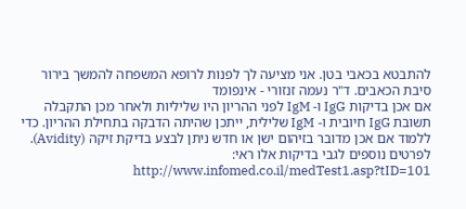להתבטא בכאבי בטן. אני מציעה לך לפנות לרופא המשפחה להמשך בירור סיבת הכאבים. ד"ר נעמה זנזורי - אינפומד
אם אכן בדיקות IgG ו- IgM לפני ההריון היו שליליות ולאחר מכן התקבלה תשובת IgG חיובית ו- IgM שלילית, ייתכן שהיתה הדבקה בתחילת ההריון. כדי ללמוד אם אכן מדובר בזיהום ישן או חדש ניתן לבצע בדיקת זיקה (Avidity). לפרטים נוספים לגבי בדיקות אלו ראי: http://www.infomed.co.il/medTest1.asp?tID=101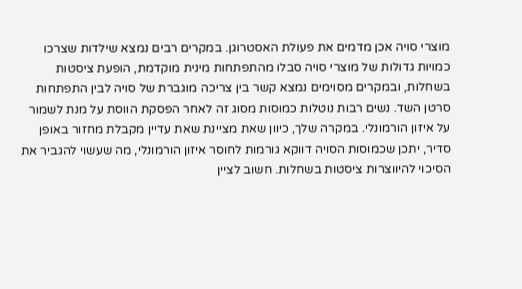מוצרי סויה אכן מדמים את פעולת האסטרוגן. במקרים רבים נמצא שילדות שצרכו כמויות גדולות של מוצרי סויה סבלו מהתפתחות מינית מוקדמת, הופעת ציסטות בשחלות, ובמקרים מסוימים נמצא קשר בין צריכה מוגברת של סויה לבין התפתחות סרטן השד. נשים רבות נוטלות כמוסות מסוג זה לאחר הפסקת הווסת על מנת לשמור על איזון הורמונלי. במקרה שלך, כיוון שאת מציינת שאת עדיין מקבלת מחזור באופן סדיר, יתכן שכמוסות הסויה דווקא גורמות לחוסר איזון הורמונלי, מה שעשוי להגביר את הסיכוי להיווצרות ציסטות בשחלות. חשוב לציין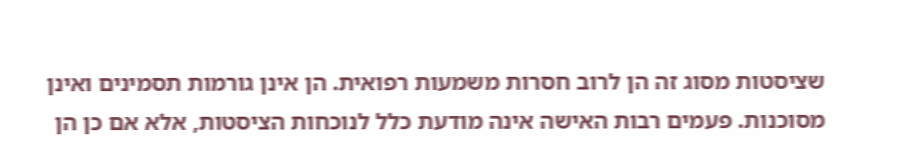שציסטות מסוג זה הן לרוב חסרות משמעות רפואית. הן אינן גורמות תסמינים ואינן מסוכנות. פעמים רבות האישה אינה מודעת כלל לנוכחות הציסטות, אלא אם כן הן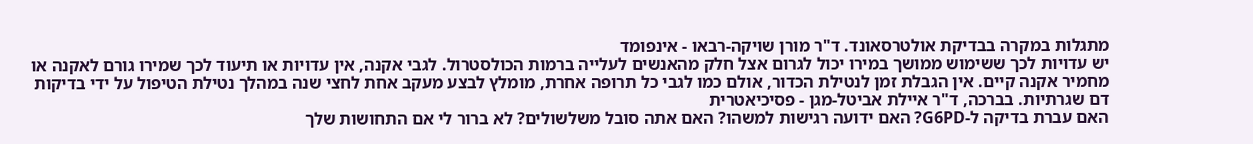מתגלות במקרה בבדיקת אולטרסאונד. ד"ר מורן שויקה-רבאו - אינפומד
יש עדויות לכך ששימוש ממושך במירו יכול לגרום אצל חלק מהאנשים לעלייה ברמות הכולסטרול. לגבי אקנה, אין עדויות או תיעוד לכך שמירו גורם לאקנה או מחמיר אקנה קיים. אין הגבלת זמן לנטילת הכדור, אולם כמו לגבי כל תרופה אחרת, מומלץ לבצע מעקב אחת לחצי שנה במהלך נטילת הטיפול על ידי בדיקות דם שגרתיות. בברכה, ד"ר איילת אביטל-מגן - פסיכיאטרית
האם עברת בדיקה ל-G6PD? האם ידועה רגישות למשהו? האם אתה סובל משלשולים? לא ברור לי אם התחושות שלך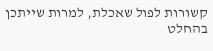קשורות לפול שאכלת, למרות שייתכן בהחלט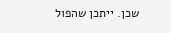שכן. ייתכן שהפול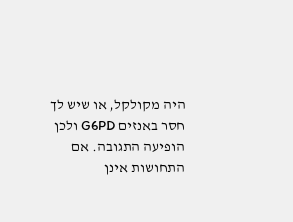היה מקולקל, או שיש לך חסר באנזים G6PD ולכן הופיעה התגובה. אם התחושות אינן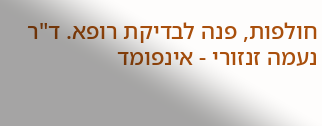חולפות, פנה לבדיקת רופא. ד"ר נעמה זנזורי - אינפומד